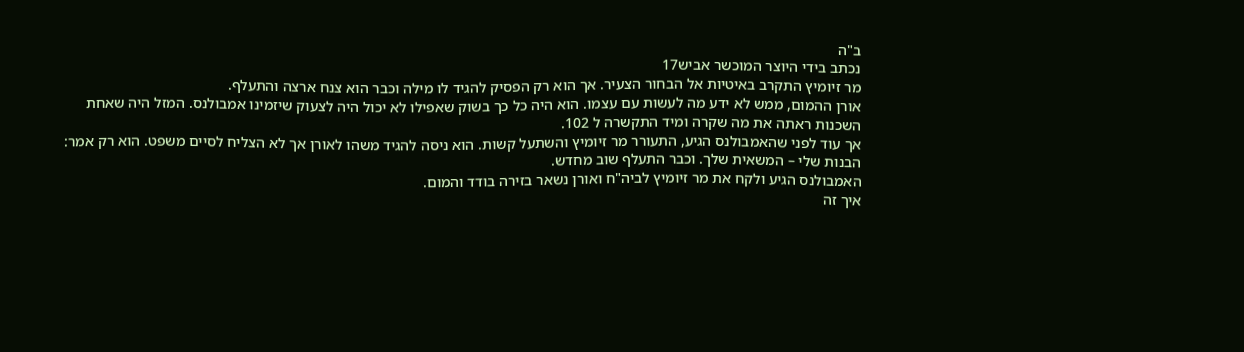ב"ה
נכתב בידי היוצר המוכשר אביש17
מר זיומיץ התקרב באיטיות אל הבחור הצעיר. אך הוא רק הפסיק להגיד לו מילה וכבר הוא צנח ארצה והתעלף.
אורן ההמום, ממש לא ידע מה לעשות עם עצמו. הוא היה כל כך בשוק שאפילו לא יכול היה לצעוק שיזמינו אמבולנס. המזל היה שאחת השכנות ראתה את מה שקרה ומיד התקשרה ל 102.
אך עוד לפני שהאמבולנס הגיע, התעורר מר זיומיץ והשתעל קשות. הוא ניסה להגיד משהו לאורן אך לא הצליח לסיים משפט. הוא רק אמר: הבנות שלי – המשאית שלך. וכבר התעלף שוב מחדש.
האמבולנס הגיע ולקח את מר זיומיץ לביה"ח ואורן נשאר בזירה בודד והמום.
איך זה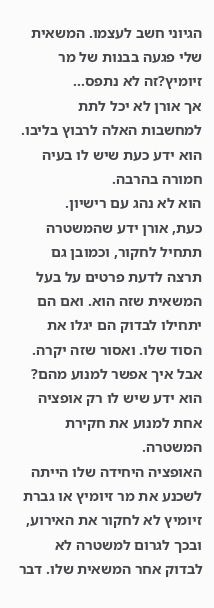הגיוני חשב לעצמו. המשאית שלי פגעה בבנות של מר זיומיץ?זה לא נתפס...
אך אורן לא יכל לתת למחשבות האלה לרבוץ בליבו. הוא ידע כעת שיש לו בעיה חמורה בהרבה.
הוא לא נהג עם רישיון.
כעת, אורן ידע שהמשטרה תתחיל לחקור, וכמובן גם תרצה לדעת פרטים על בעל המשאית שזה הוא. ואם הם יתחילו לבדוק הם יגלו את הסוד שלו. ואסור שזה יקרה.
אבל איך אפשר למנוע מהם?
הוא ידע שיש לו רק אופציה אחת למנוע את חקירת המשטרה.
האופציה היחידה שלו הייתה לשכנע את מר זיומיץ או גברת זיומיץ לא לחקור את האירוע, ובכך לגרום למשטרה לא לבדוק אחר המשאית שלו. דבר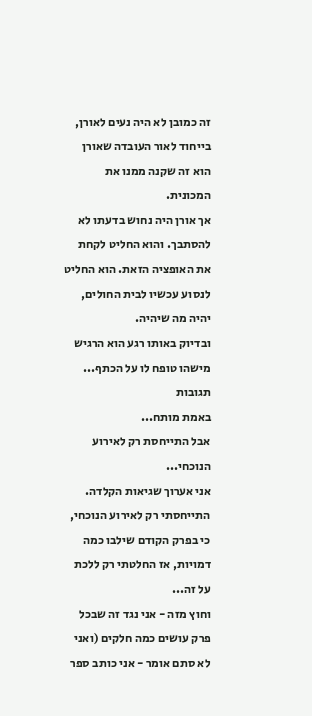זה כמובן לא היה נעים לאורן, בייחוד לאור העובדה שאורן הוא זה שקנה ממנו את המכונית.
אך אורן היה נחוש בדעתו לא להסתבך. והוא החליט לקחת את האופציה הזאת. הוא החליט לנסוע עכשיו לבית החולים, יהיה מה שיהיה.
ובדיוק באותו רגע הוא הרגיש מישהו טופח לו על הכתף...
תגובות
באמת מותח...
אבל התייחסת רק לאירוע הנוכחי...
אני אערוך שגיאות הקלדה.
התייחסתי רק לאירוע הנוכחי, כי בפרק הקודם שילבו כמה דמויות, אז החלטתי רק ללכת על זה...
וחוץ מזה - אני נגד זה שבכל פרק עושים כמה חלקים (ואני לא סתם אומר - אני כותב ספר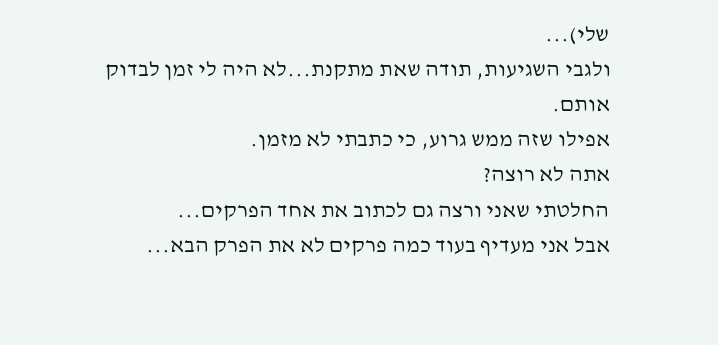שלי)...
ולגבי השגיעות, תודה שאת מתקנת...לא היה לי זמן לבדוק אותם.
אפילו שזה ממש גרוע, כי כתבתי לא מזמן.
אתה לא רוצה?
החלטתי שאני ורצה גם לכתוב את אחד הפרקים...
אבל אני מעדיף בעוד כמה פרקים לא את הפרק הבא...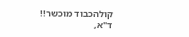קולהכבוד מוכשר!!
ד"א,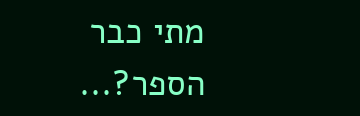מתי כבר הספר?...